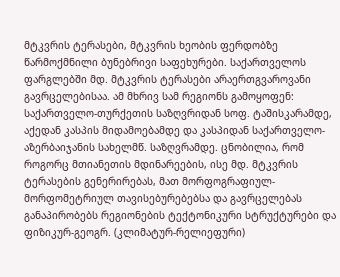მტკვრის ტერასები, მტკვრის ხეობის ფერდობზე წარმოქმნილი ბუნებრივი საფეხურები. საქართველოს ფარგლებში მდ. მტკვრის ტერასები არაერთგვაროვანი გავრცელებისაა. ამ მხრივ სამ რეგიონს გამოყოფენ: საქართველო-თურქეთის საზღვრიდან სოფ. ტაშისკარამდე, აქედან კასპის მიდამოებამდე და კასპიდან საქართველო-აზერბაიჯანის სახელმწ. საზღვრამდე. ცნობილია, რომ როგორც მთიანეთის მდინარეების, ისე მდ. მტკვრის ტერასების გენერირებას, მათ მორფოგრაფიულ-მორფომეტრიულ თავისებურებებსა და გავრცელებას განაპირობებს რეგიონების ტექტონიკური სტრუქტურები და ფიზიკურ-გეოგრ. (კლიმატურ-რელიეფური)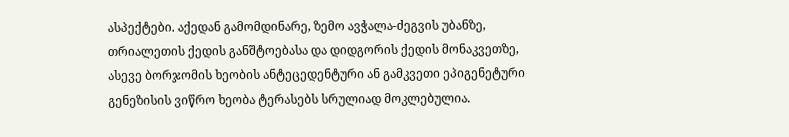ასპექტები. აქედან გამომდინარე, ზემო ავჭალა-ძეგვის უბანზე, თრიალეთის ქედის განშტოებასა და დიდგორის ქედის მონაკვეთზე, ასევე ბორჯომის ხეობის ანტეცედენტური ან გამკვეთი ეპიგენეტური გენეზისის ვიწრო ხეობა ტერასებს სრულიად მოკლებულია.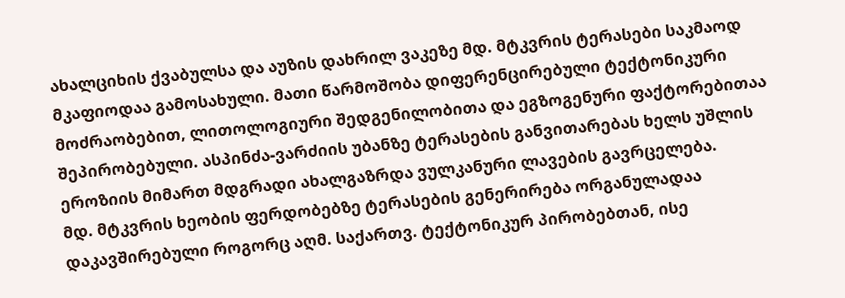ახალციხის ქვაბულსა და აუზის დახრილ ვაკეზე მდ. მტკვრის ტერასები საკმაოდ მკაფიოდაა გამოსახული. მათი წარმოშობა დიფერენცირებული ტექტონიკური მოძრაობებით, ლითოლოგიური შედგენილობითა და ეგზოგენური ფაქტორებითაა შეპირობებული. ასპინძა-ვარძიის უბანზე ტერასების განვითარებას ხელს უშლის ეროზიის მიმართ მდგრადი ახალგაზრდა ვულკანური ლავების გავრცელება.
მდ. მტკვრის ხეობის ფერდობებზე ტერასების გენერირება ორგანულადაა დაკავშირებული როგორც აღმ. საქართვ. ტექტონიკურ პირობებთან, ისე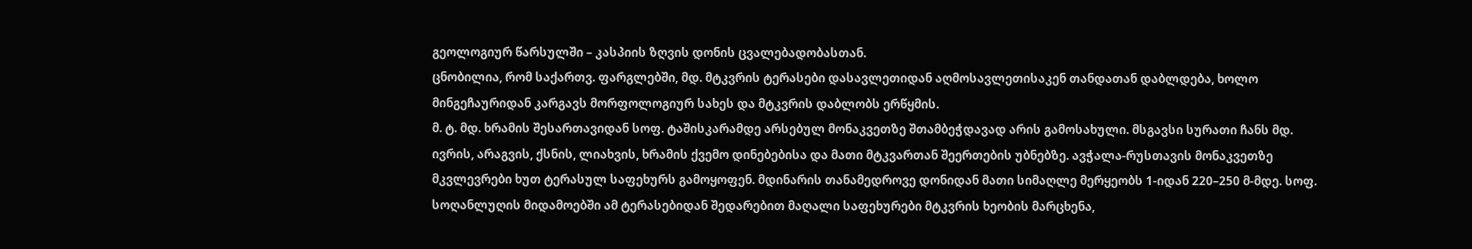გეოლოგიურ წარსულში – კასპიის ზღვის დონის ცვალებადობასთან.
ცნობილია, რომ საქართვ. ფარგლებში, მდ. მტკვრის ტერასები დასავლეთიდან აღმოსავლეთისაკენ თანდათან დაბლდება, ხოლო მინგეჩაურიდან კარგავს მორფოლოგიურ სახეს და მტკვრის დაბლობს ერწყმის.
მ. ტ. მდ. ხრამის შესართავიდან სოფ. ტაშისკარამდე არსებულ მონაკვეთზე შთამბეჭდავად არის გამოსახული. მსგავსი სურათი ჩანს მდ. ივრის, არაგვის, ქსნის, ლიახვის, ხრამის ქვემო დინებებისა და მათი მტკვართან შეერთების უბნებზე. ავჭალა-რუსთავის მონაკვეთზე მკვლევრები ხუთ ტერასულ საფეხურს გამოყოფენ. მდინარის თანამედროვე დონიდან მათი სიმაღლე მერყეობს 1-იდან 220–250 მ-მდე. სოფ. სოღანლუღის მიდამოებში ამ ტერასებიდან შედარებით მაღალი საფეხურები მტკვრის ხეობის მარცხენა,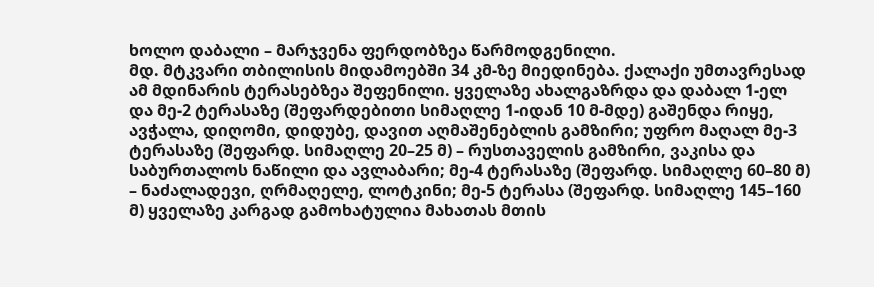ხოლო დაბალი – მარჯვენა ფერდობზეა წარმოდგენილი.
მდ. მტკვარი თბილისის მიდამოებში 34 კმ-ზე მიედინება. ქალაქი უმთავრესად ამ მდინარის ტერასებზეა შეფენილი. ყველაზე ახალგაზრდა და დაბალ 1-ელ და მე-2 ტერასაზე (შეფარდებითი სიმაღლე 1-იდან 10 მ-მდე) გაშენდა რიყე, ავჭალა, დიღომი, დიდუბე, დავით აღმაშენებლის გამზირი; უფრო მაღალ მე-3 ტერასაზე (შეფარდ. სიმაღლე 20–25 მ) – რუსთაველის გამზირი, ვაკისა და საბურთალოს ნაწილი და ავლაბარი; მე-4 ტერასაზე (შეფარდ. სიმაღლე 60–80 მ) – ნაძალადევი, ღრმაღელე, ლოტკინი; მე-5 ტერასა (შეფარდ. სიმაღლე 145–160 მ) ყველაზე კარგად გამოხატულია მახათას მთის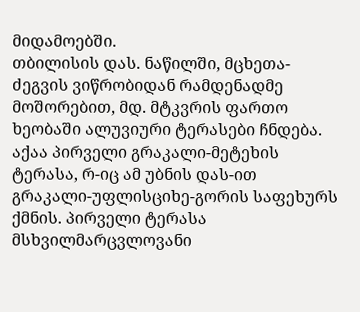მიდამოებში.
თბილისის დას. ნაწილში, მცხეთა-ძეგვის ვიწრობიდან რამდენადმე მოშორებით, მდ. მტკვრის ფართო ხეობაში ალუვიური ტერასები ჩნდება. აქაა პირველი გრაკალი-მეტეხის ტერასა, რ-იც ამ უბნის დას-ით გრაკალი-უფლისციხე-გორის საფეხურს ქმნის. პირველი ტერასა მსხვილმარცვლოვანი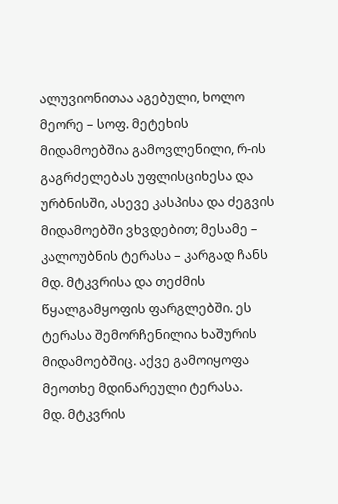ალუვიონითაა აგებული, ხოლო მეორე – სოფ. მეტეხის მიდამოებშია გამოვლენილი, რ-ის გაგრძელებას უფლისციხესა და ურბნისში, ასევე კასპისა და ძეგვის მიდამოებში ვხვდებით; მესამე – კალოუბნის ტერასა – კარგად ჩანს მდ. მტკვრისა და თეძმის წყალგამყოფის ფარგლებში. ეს ტერასა შემორჩენილია ხაშურის მიდამოებშიც. აქვე გამოიყოფა მეოთხე მდინარეული ტერასა.
მდ. მტკვრის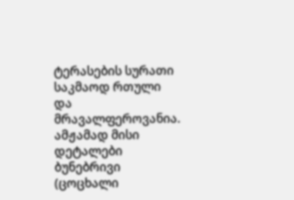ტერასების სურათი საკმაოდ რთული და მრავალფეროვანია. ამჟამად მისი დეტალები ბუნებრივი (ცოცხალი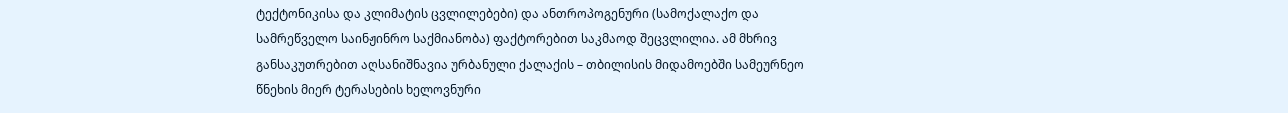ტექტონიკისა და კლიმატის ცვლილებები) და ანთროპოგენური (სამოქალაქო და სამრეწველო საინჟინრო საქმიანობა) ფაქტორებით საკმაოდ შეცვლილია. ამ მხრივ განსაკუთრებით აღსანიშნავია ურბანული ქალაქის – თბილისის მიდამოებში სამეურნეო წნეხის მიერ ტერასების ხელოვნური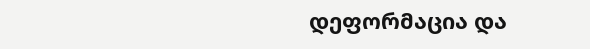დეფორმაცია და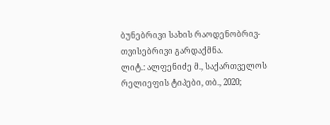ბუნებრივი სახის რაოდენობრივ-თვისებრივი გარდაქმნა.
ლიტ.: ალფენიძე მ., საქართველოს რელიეფის ტიპები, თბ., 2020;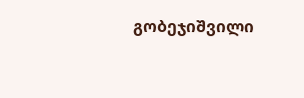გობეჯიშვილი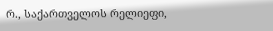რ., საქართველოს რელიეფი,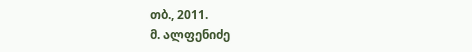თბ., 2011.
მ. ალფენიძე